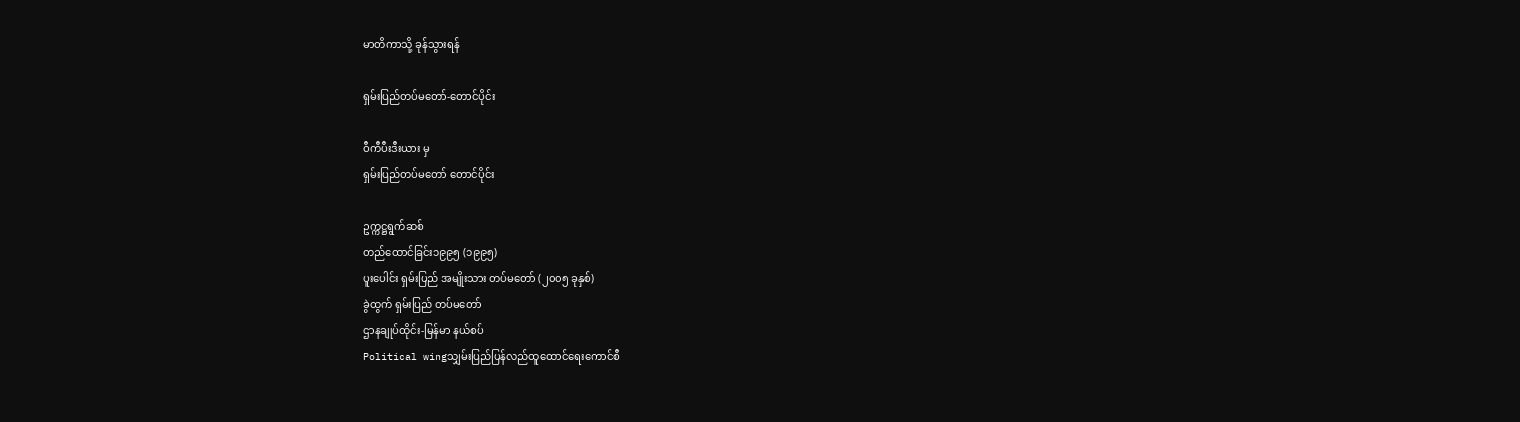မာတိကာသို့ ခုန်သွားရန်

ရှမ်းပြည်တပ်မတော်-တောင်ပိုင်း

ဝီကီပီးဒီးယား မှ
ရှမ်းပြည်တပ်မတော် တောင်ပိုင်း

ဥက္ကဋ္ဌရွက်ဆစ်
တည်ထောင်ခြင်း၁၉၉၅ (၁၉၉၅)
ပူးပေါင်း ရှမ်းပြည် အမျိုးသား တပ်မတော် (၂၀၀၅ ခုနှစ်)
ခွဲထွက် ရှမ်းပြည် တပ်မတော်
ဌာနချုပ်ထိုင်း-မြန်မာ နယ်စပ်
Political wingသျှမ်းပြည်ပြန်လည်ထူထောင်ရေးကောင်စီ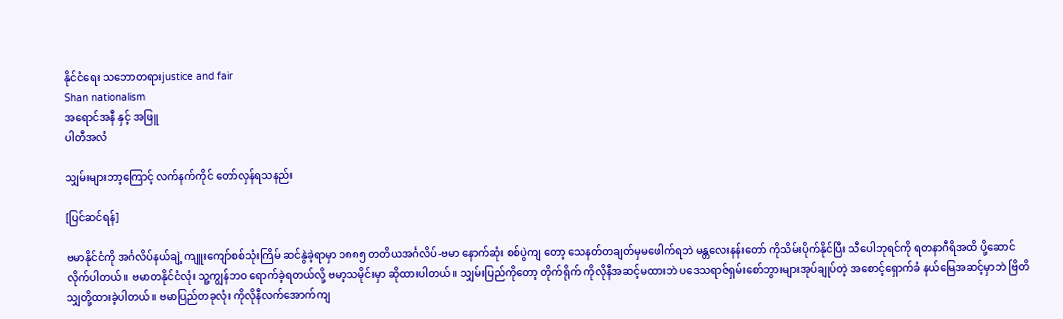နိုင်ငံရေး သဘောတရားjustice and fair
Shan nationalism
အရောင်အနီ နှင့် အဖြူ
ပါတီအလံ

သျှမ်းများဘာ့ကြောင့် လက်နက်ကိုင် တော်လှန်ရသနည်း

[ပြင်ဆင်ရန်]

ဗမာနိုင်ငံကို အင်္ဂလိပ်နယ်ချဲ့ ကျူးကျော်စစ်သုံးကြိမ် ဆင်နွဲခဲ့ရာမှာ ၁၈၈၅ တတိယအင်္ဂလိပ်-ဗမာ နောက်ဆုံး စစ်ပွဲကျ တော့ သေနတ်တချတ်မှမဖေါက်ရဘဲ မန္တလေးနန်းတော် ကိုသိမ်းပိုက်နိုင်ပြီး သီပေါဘုရင်ကို ရတနာဂီရိအထိ ပို့ဆောင် လိုက်ပါတယ်။ ဗမာတနိုင်ငံလုံး သူ့ကျွန်ဘဝ ရောက်ခဲ့ရတယ်လို့ ဗမာ့သမိုင်းမှာ ဆိုထားပါတယ်။ သျှမ်းပြည်ကိုတော့ တိုက်ရိုက် ကိုလိုနီအဆင့်မထားဘဲ ပဒေသရာဇ်ရှမ်းစော်ဘွားများအုပ်ချုပ်တဲ့ အစောင့်ရှောက်ခံ နယ်မြေအဆင့်မှာဘဲ ဗြိတိသျှတို့ထားခဲ့ပါတယ်။ ဗမာပြည်တခုလုံး ကိုလိုနီလက်အောက်ကျ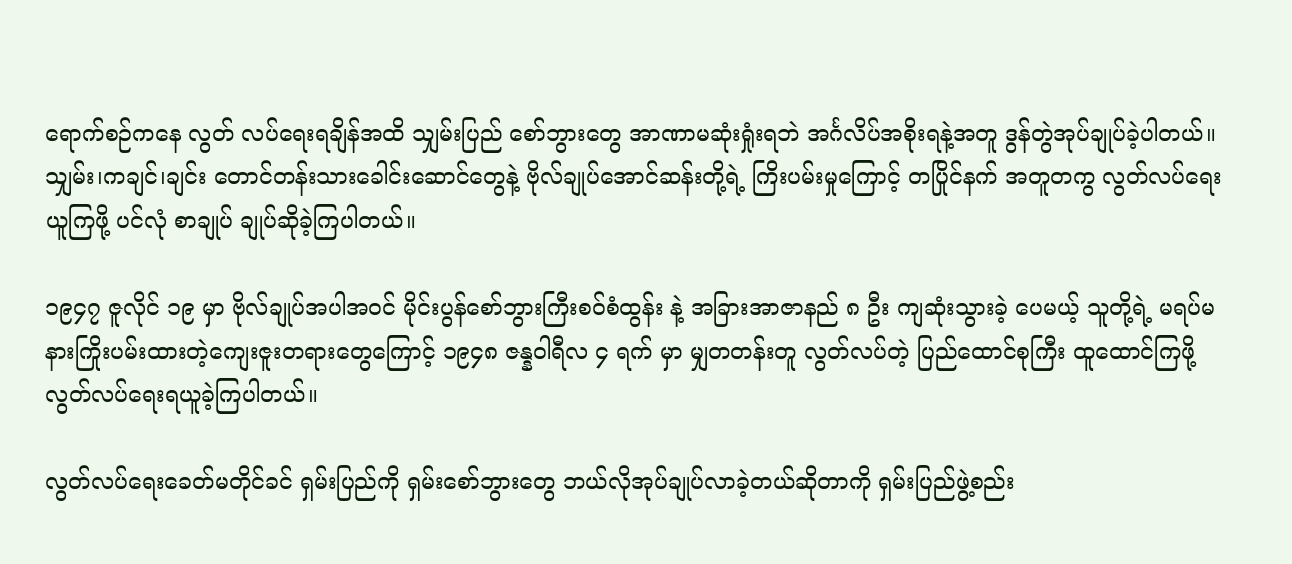ရောက်စဉ်ကနေ လွတ် လပ်ရေးရချိန်အထိ သျှမ်းပြည် စော်ဘွားတွေ အာဏာမဆုံးရှုံးရဘဲ အင်္ဂလိပ်အစိုးရနဲ့အတူ ဒွန်တွဲအုပ်ချုပ်ခဲ့ပါတယ်။ သျှမ်း၊ကချင်၊ချင်း တောင်တန်းသားခေါင်းဆောင်တွေနဲ့ ဗိုလ်ချုပ်အောင်ဆန်းတို့ရဲ့ ကြိးပမ်းမှုကြောင့် တပြိုင်နက် အတူတကွ လွတ်လပ်ရေးယူကြဖို့ ပင်လုံ စာချုပ် ချုပ်ဆိုခဲ့ကြပါတယ်။

၁၉၄၇ ဇူလိုင် ၁၉ မှာ ဗိုလ်ချုပ်အပါအဝင် မိုင်းပွန်စော်ဘွားကြီးစ၀်စံထွန်း နဲ့ အခြားအာဇာနည် ၈ ဦး ကျဆုံးသွားခဲ့ ပေမယ့် သူတို့ရဲ့ မရပ်မနားကြိုးပမ်းထားတဲ့ကျေးဇူးတရားတွေကြောင့် ၁၉၄၈ ဇန္နဝါရီလ ၄ ရက် မှာ မျှတတန်းတူ လွတ်လပ်တဲ့ ပြည်ထောင်စုကြီး ထူထောင်ကြဖို့လွတ်လပ်ရေးရယူခဲ့ကြပါတယ်။

လွတ်လပ်ရေးခေတ်မတိုင်ခင် ရှမ်းပြည်ကို ရှမ်းစော်ဘွားတွေ ဘယ်လိုအုပ်ချုပ်လာခဲ့တယ်ဆိုတာကို ရှမ်းပြည်ဖွဲ့စည်း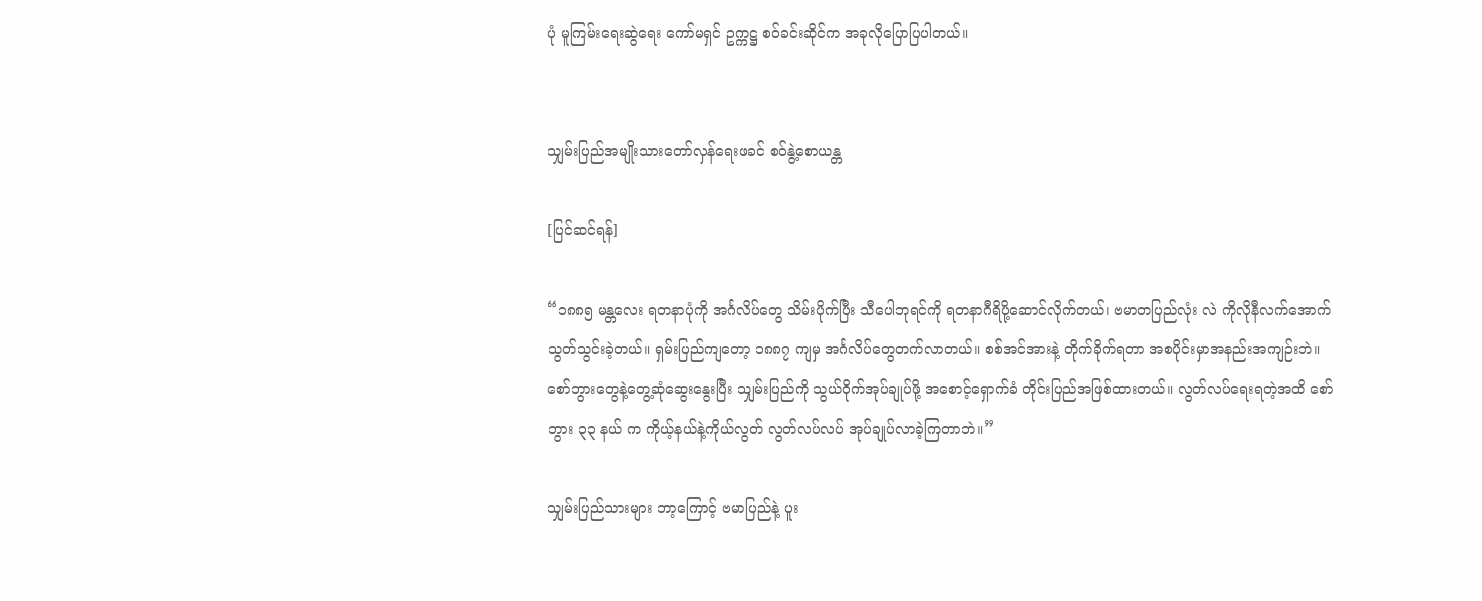ပုံ မူကြမ်းရေးဆွဲရေး ကော်မရှင် ဥက္ကဋ္ဌ စဝ်ခင်းဆိုင်က အခုလိုပြောပြပါတယ်။


သျှမ်းပြည်အမျိုးသားတော်လှန်ရေးဖခင် စဝ်နွဲ့စောယန္တ

[ပြင်ဆင်ရန်]

“၁၈၈၅ မန္တလေး ရတနာပုံကို အင်္ဂလိပ်တွေ သိမ်းပိုက်ပြီး သီပေါဘုရင်ကို ရတနာဂီရိပို့ဆောင်လိုက်တယ်၊ ဗမာတပြည်လုံး လဲ ကိုလိုနီလက်အောက်သွတ်သွင်းခဲ့တယ်။ ရှမ်းပြည်ကျတော့ ၁၈၈၇ ကျမှ အင်္ဂလိပ်တွေတက်လာတယ်။ စစ်အင်အားနဲ့ တိုက်ခိုက်ရတာ အစပိုင်းမှာအနည်းအကျဉ်းဘဲ။ စော်ဘွားတွေနဲ့တွေ့ဆုံဆွေးနွေးပြီး သျှမ်းပြည်ကို သွယ်ဝိုက်အုပ်ချုပ်ဖို့ အစောင့်ရှောက်ခံ တိုင်းပြည်အဖြစ်ထားတယ်။ လွတ်လပ်ရေးရတဲ့အထိ စော်ဘွား ၃၃ နယ် က ကိုယ့်နယ်နဲ့ကိုယ်လွတ် လွတ်လပ်လပ် အုပ်ချုပ်လာခဲ့ကြတာဘဲ။”

သျှမ်းပြည်သားများ ဘာ့ကြောင့် ဗမာပြည်နဲ့ ပူး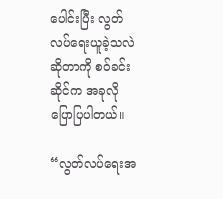ပေါင်းပြီး လွတ်လပ်ရေးယူခဲ့သလဲ ဆိုတာကို စဝ်ခင်းဆိုင်က အခုလို ပြောပြပါတယ်။

“လွတ်လပ်ရေးအ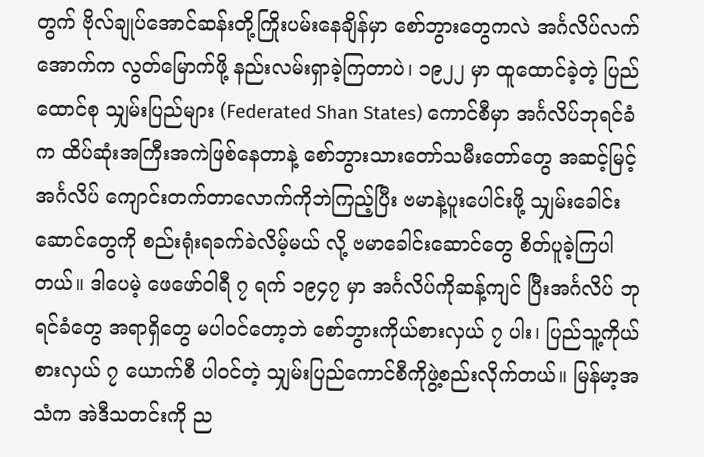တွက် ဗိုလ်ချုပ်အောင်ဆန်းတို့ကြိုးပမ်းနေချိန်မှာ စော်ဘွားတွေကလဲ အင်္ဂလိပ်လက်အောက်က လွတ်မြောက်ဖို့ နည်းလမ်းရှာခဲ့ကြတာပဲ၊ ၁၉၂၂ မှာ ထူထောင်ခဲ့တဲ့ ပြည်ထောင်စု သျှမ်းပြည်များ (Federated Shan States) ကောင်စီမှာ အင်္ဂလိပ်ဘုရင်ခံက ထိပ်ဆုံးအကြီးအကဲဖြစ်နေတာနဲ့ စော်ဘွားသားတော်သမီးတော်တွေ အဆင့်မြင့် အင်္ဂလိပ် ကျောင်းတက်တာလောက်ကိုဘဲကြည့်ပြီး ဗမာနဲ့ပူးပေါင်းဖို့ သျှမ်းခေါင်းဆောင်တွေကို စည်းရုံးရခက်ခဲလိမ့်မယ် လို့ ဗမာခေါင်းဆောင်တွေ စိတ်ပူခဲ့ကြပါတယ်။ ဒါပေမဲ့ ဖေဖော်ဝါရီ ၇ ရက် ၁၉၄၇ မှာ အင်္ဂလိပ်ကိုဆန့်ကျင် ပြီးအင်္ဂလိပ် ဘုရင်ခံတွေ အရာရှိတွေ မပါဝင်တော့ဘဲ စော်ဘွားကိုယ်စားလှယ် ၇ ပါး၊ ပြည်သူ့ကိုယ်စားလှယ် ၇ ယောက်စီ ပါဝင်တဲ့ သျှမ်းပြည်ကောင်စီကိုဖွဲ့စည်းလိုက်တယ်။ မြန်မာ့အသံက အဲဒီသတင်းကို ည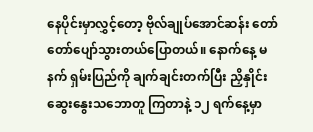နေပိုင်းမှာလွှင့်တော့ ဗိုလ်ချုပ်အောင်ဆန်း တော်တော်ပျော်သွားတယ်ပြောတယ်။ နောက်နေ့ မနက် ရှမ်းပြည်ကို ချက်ချင်းတက်ပြီး ညှိနှိုင်း ဆွေးနွေးသဘောတူ ကြတာနဲ့ ၁၂ ရက်နေ့မှာ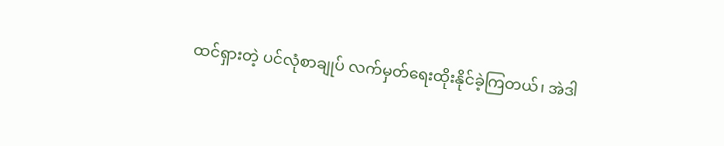ထင်ရှားတဲ့ ပင်လုံစာချုပ် လက်မှတ်ရေးထိုးနိုင်ခဲ့ကြတယ်၊ အဲဒါ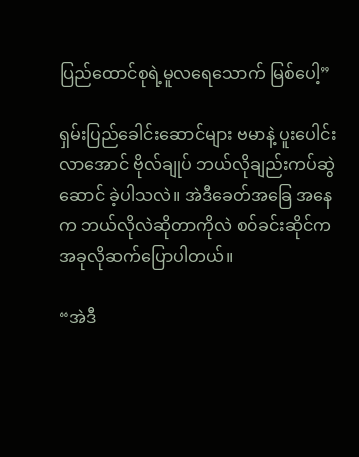ပြည်ထောင်စုရဲ့မူလရေသောက် မြစ်ပေါ့”

ရှမ်းပြည်ခေါင်းဆောင်များ ဗမာနဲ့ ပူးပေါင်းလာအောင် ဗိုလ်ချုပ် ဘယ်လိုချည်းကပ်ဆွဲဆောင် ခဲ့ပါသလဲ။ အဲဒီခေတ်အခြေ အနေက ဘယ်လိုလဲဆိုတာကိုလဲ စ၀်ခင်းဆိုင်က အခုလိုဆက်ပြောပါတယ်။

“အဲဒီ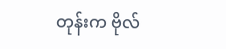တုန်းက ဗိုလ်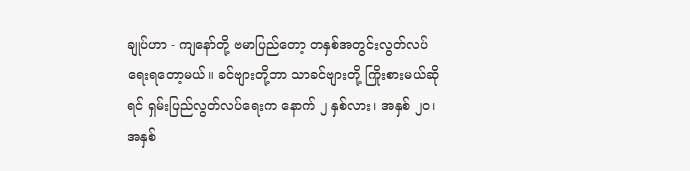ချုပ်ဟာ - ကျနော်တို့ ဗမာပြည်တော့ တနှစ်အတွင်းလွတ်လပ်ရေးရတော့မယ်။ ခင်ဗျားတို့ဘာ သာခင်ဗျားတို့ ကြိုးစားမယ်ဆိုရင် ရှမ်းပြည်လွတ်လပ်ရေးက နောက် ၂ နှစ်လား၊ အနှစ် ၂၀၊ အနှစ်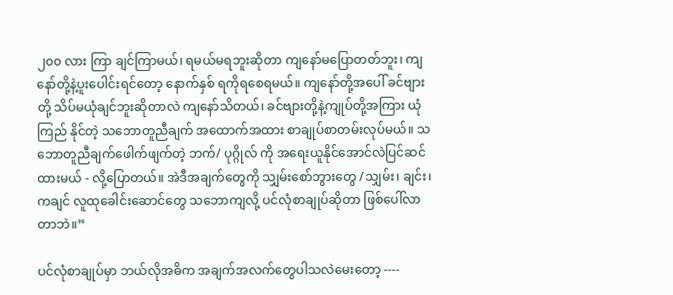၂၀၀ လား ကြာ ချင်ကြာမယ်၊ ရမယ်မရဘူးဆိုတာ ကျနော်မပြောတတ်ဘူး၊ ကျနော်တို့နဲ့ပူးပေါင်းရင်တော့ နောက်နှစ် ရကိုရစေရမယ်။ ကျနော်တို့အပေါ် ခင်ဗျားတို့ သိပ်မယုံချင်ဘူးဆိုတာလဲ ကျနော်သိတယ်၊ ခင်ဗျားတို့နဲ့ကျုပ်တို့အကြား ယုံကြည် နိုင်တဲ့ သဘောတူညီချက် အထောက်အထား စာချုပ်စာတမ်းလုပ်မယ်။ သဘောတူညီချက်ဖေါက်ဖျက်တဲ့ ဘက်/ ပုဂ္ဂိုလ် ကို အရေးယူနိုင်အောင်လဲပြင်ဆင်ထားမယ် - လို့ပြောတယ်။ အဲဒီအချက်တွေကို သျှမ်းစော်ဘွားတွေ /သျှမ်း၊ ချင်း၊ ကချင် လူထုခေါင်းဆောင်တွေ သဘောကျလို့ ပင်လုံစာချုပ်ဆိုတာ ဖြစ်ပေါ်လာတာဘဲ။”

ပင်လုံစာချုပ်မှာ ဘယ်လိုအဓိက အချက်အလက်တွေပါသလဲမေးတော့ ----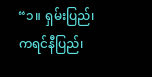“၁။ ရှမ်းပြည်၊ ကရင်နီပြည်၊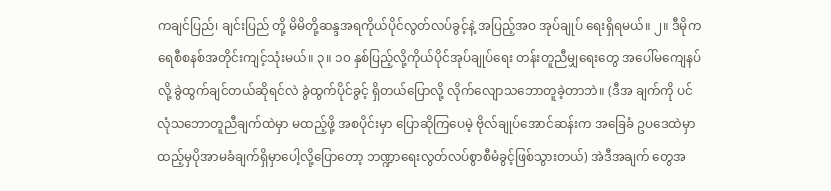ကချင်ပြည်၊ ချင်းပြည် တို့ မိမိတို့ဆန္ဒအရကိုယ်ပိုင်လွတ်လပ်ခွင့်နဲ့ အပြည့်အဝ အုပ်ချုပ် ရေးရှိရမယ်။ ၂။ ဒီမိုကရေစီစနစ်အတိုင်းကျင့်သုံးမယ်။ ၃။ ၁၀ နှစ်ပြည့်လို့ကိုယ်ပိုင်အုပ်ချုပ်ရေး တန်းတူညီမျှရေးတွေ အပေါ်မကျေနပ်လို့ ခွဲထွက်ချင်တယ်ဆိုရင်လဲ ခွဲထွက်ပိုင်ခွင့် ရှိတယ်ပြောလို့ လိုက်လျောသဘောတူခဲ့တာဘဲ။ (ဒီအ ချက်ကို ပင်လုံသဘောတူညီချက်ထဲမှာ မထည့်ဖို့ အစပိုင်းမှာ ပြောဆိုကြပေမဲ့ ဗိုလ်ချုပ်အောင်ဆန်းက အခြေခံ ဥပဒေထဲမှာ ထည့်မှပိုအာမခံချက်ရှိမှာပေါ့လို့ပြောတော့ ဘဏ္ဍာရေးလွတ်လပ်စွာစီမံခွင့်ဖြစ်သွားတယ်) အဲဒီအချက် တွေအ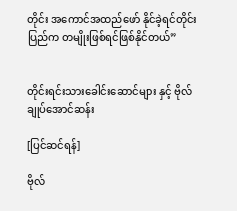တိုင်း အကောင်အထည်ဖော် နိုင်ခဲ့ရင်တိုင်းပြည်က တမျိုးဖြစ်ရင်ဖြစ်နိုင်တယ်”


တိုင်းရင်းသားခေါင်းဆောင်များ နှင့် ဗိုလ်ချုပ်အောင်ဆန်း

[ပြင်ဆင်ရန်]

ဗိုလ်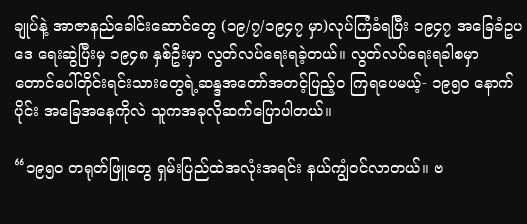ချုပ်နဲ့ အာဇာနည်ခေါင်းဆောင်တွေ (၁၉/၇/၁၉၄၇ မှာ)လုပ်ကြံခံရပြီး ၁၉၄၇ အခြေခံဥပဒေ ရေးဆွဲပြီးမှ ၁၉၄၈ နှစ်ဦးမှာ လွတ်လပ်ရေးရခဲ့တယ်။ လွတ်လပ်ရေးရခါစမှာ တောင်ပေါ်တိုင်းရင်းသားတွေရဲ့ဆန္ဒအတော်အတင့်ပြည့်၀ ကြရပေမယ့်- ၁၉၅၀ နောက်ပိုင်း အခြေအနေကိုလဲ သူကအခုလိုဆက်ပြောပါတယ်။

“၁၉၅၀ တရုတ်ဖြူတွေ ရှမ်းပြည်ထဲအလုံးအရင်း နယ်ကျွံဝင်လာတယ်။ ဗ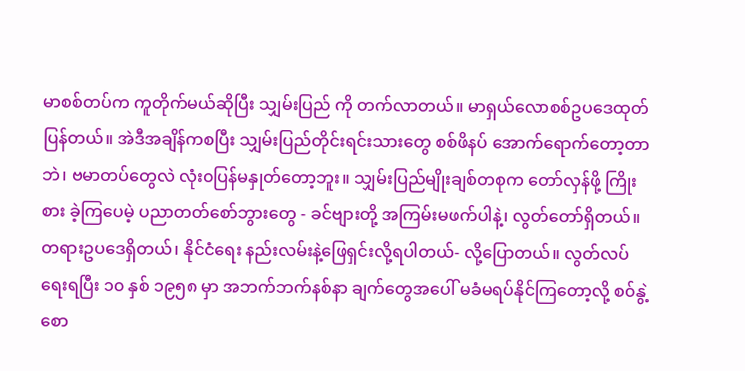မာစစ်တပ်က ကူတိုက်မယ်ဆိုပြီး သျှမ်းပြည် ကို တက်လာတယ်။ မာရှယ်လောစစ်ဥပဒေထုတ်ပြန်တယ်။ အဲဒီအချိန်ကစပြီး သျှမ်းပြည်တိုင်းရင်းသားတွေ စစ်ဖိနပ် အောက်ရောက်တော့တာဘဲ၊ ဗမာတပ်တွေလဲ လုံး၀ပြန်မနှုတ်တော့ဘူး။ သျှမ်းပြည်မျိုးချစ်တစုက တော်လှန်ဖို့ ကြိုးစား ခဲ့ကြပေမဲ့ ပညာတတ်စော်ဘွားတွေ - ခင်ဗျားတို့ အကြမ်းမဖက်ပါနဲ့၊ လွတ်တော်ရှိတယ်။ တရားဥပဒေရှိတယ်၊ နိုင်ငံရေး နည်းလမ်းနဲ့ဖြေရှင်းလို့ရပါတယ်- လို့ပြောတယ်။ လွတ်လပ်ရေးရပြီး ၁၀ နှစ် ၁၉၅၈ မှာ အဘက်ဘက်နစ်နာ ချက်တွေအပေါ် မခံမရပ်နိုင်ကြတော့လို့ စ၀်နွဲ့စော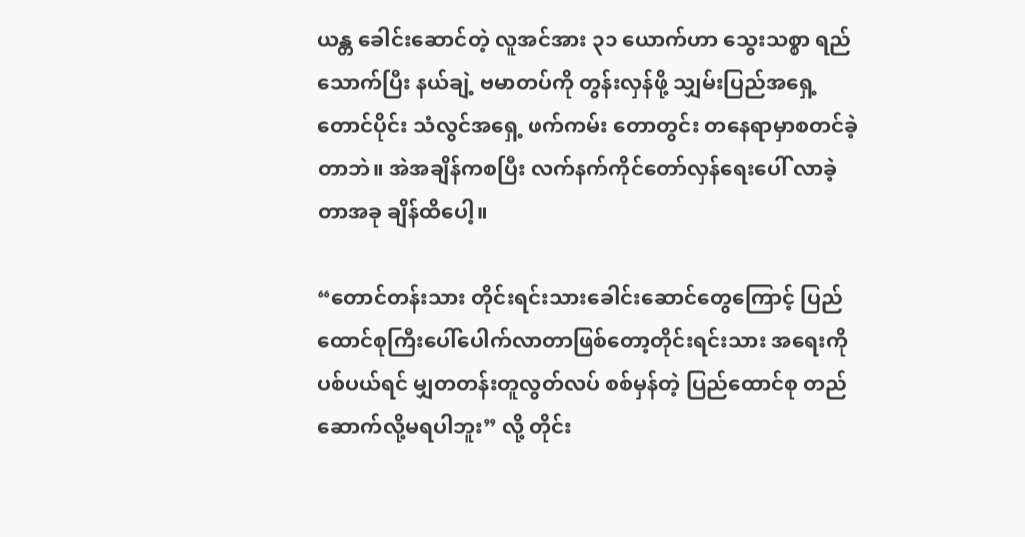ယန္တ ခေါင်းဆောင်တဲ့ လူအင်အား ၃၁ ယောက်ဟာ သွေးသစ္စာ ရည်သောက်ပြီး နယ်ချဲ့ ဗမာတပ်ကို တွန်းလှန်ဖို့ သျှမ်းပြည်အရှေ့တောင်ပိုင်း သံလွင်အရှေ့ ဖက်ကမ်း တောတွင်း တနေရာမှာစတင်ခဲ့ တာဘဲ။ အဲအချိန်ကစပြီး လက်နက်ကိုင်တော်လှန်ရေးပေါ် လာခဲ့တာအခု ချိန်ထိပေါ့။

“တောင်တန်းသား တိုင်းရင်းသားခေါင်းဆောင်တွေကြောင့် ပြည်ထောင်စုကြီးပေါ်ပေါက်လာတာဖြစ်တော့တိုင်းရင်းသား အရေးကိုပစ်ပယ်ရင် မျှတတန်းတူလွတ်လပ် စစ်မှန်တဲ့ ပြည်ထောင်စု တည်ဆောက်လို့မရပါဘူး” လို့ တိုင်း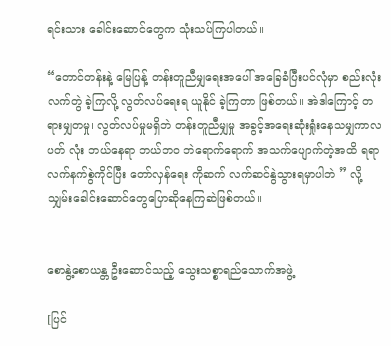ရင်းသား ခေါင်းဆောင်တွေက သုံးသပ်ကြပါတယ်။

“တောင်တန်းနဲ့ မြေပြန့် တန်းတူညီမျှရေးအပေါ် အခြေခံပြီးပင်လုံမှာ စည်းလုံးလက်တွဲ ခဲ့ကြလို့ လွတ်လပ်ရေးရ ယူနိုင် ခဲ့ကြတာ ဖြစ်တယ်။ အဲဒါကြောင့် တရားမျှတမှု၊ လွတ်လပ်မှုမရှိဘဲ တန်းတူညီမျှမှု အခွင့်အရေးဆုံးရှုံးနေသမျှကာလပတ် လုံး ဘယ်နေရာ ဘယ်ဘဝ ဘဲရောက်ရောက် အသက်ပျောက်တဲ့အထိ ရရာလက်နက်စွဲကိုင်ပြီး တော်လှန်ရေး ကိုဆက် လက်ဆင်နွဲသွားရမှာပါဘဲ ” လို့သျှမ်းခေါင်းဆောင်တွေပြောဆိုနေကြဆဲဖြစ်တယ်။


စောနွဲ့စောယန္တ ဦးဆောင်သည့် သွေးသစ္စာရည်သောက်အဖွဲ့

[ပြင်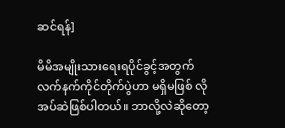ဆင်ရန်]

မိမိအမျိုးသားရေးရပိုင်ခွင့်အတွက် လက်နက်ကိုင်တိုက်ပွဲဟာ မရှိမဖြစ် လိုအပ်ဆဲဖြစ်ပါတယ်။ ဘာလို့လဲဆိုတော့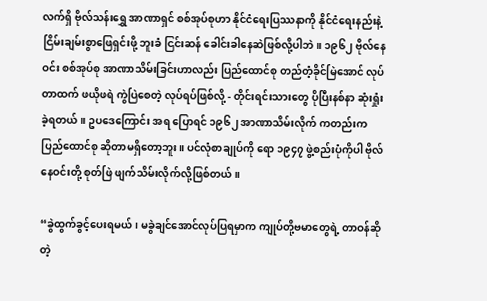လက်ရှိ ဗိုလ်သန်းရွှေ အာဏာရှင် စစ်အုပ်စုဟာ နိုင်ငံရေးပြဿနာကို နိုင်ငံရေးနည်းနဲ့ ငြိမ်းချမ်းစွာဖြေရှင်းဖို့ ဘူးခံ ငြင်းဆန် ခေါင်းခါနေဆဲဖြစ်လို့ပါဘဲ။ ၁၉၆၂ ဗိုလ်နေဝင်း စစ်အုပ်စု အာဏာသိမ်းခြင်းဟာလည်း ပြည်ထောင်စု တည်တံ့ခိုင်မြဲအောင် လုပ်တာထက် ဖယိုဖရဲ ကွဲပြဲစေတဲ့ လုပ်ရပ်ဖြစ်လို့ - တိုင်းရင်းသားတွေ ပိုပြီးနစ်နာ ဆုံးရှုံးခဲ့ရတယ်။ ဥပဒေကြောင်း အရ ပြောရင် ၁၉၆၂ အာဏာသိမ်းလိုက် ကတည်းက ပြည်ထောင်စု ဆိုတာမရှိတော့ဘူး။ ပင်လုံစာချုပ်ကို ရော ၁၉၄၇ ဖွဲ့စည်းပုံကိုပါ ဗိုလ်နေဝင်းတို့ စုတ်ဖြဲ ဖျက်သိမ်းလိုက်လို့ဖြစ်တယ်။

“ခွဲထွက်ခွင့်ပေးရမယ်၊ မခွဲချင်အောင်လုပ်ပြရမှာက ကျုပ်တို့ဗမာတွေရဲ့ တာဝန်ဆိုတဲ့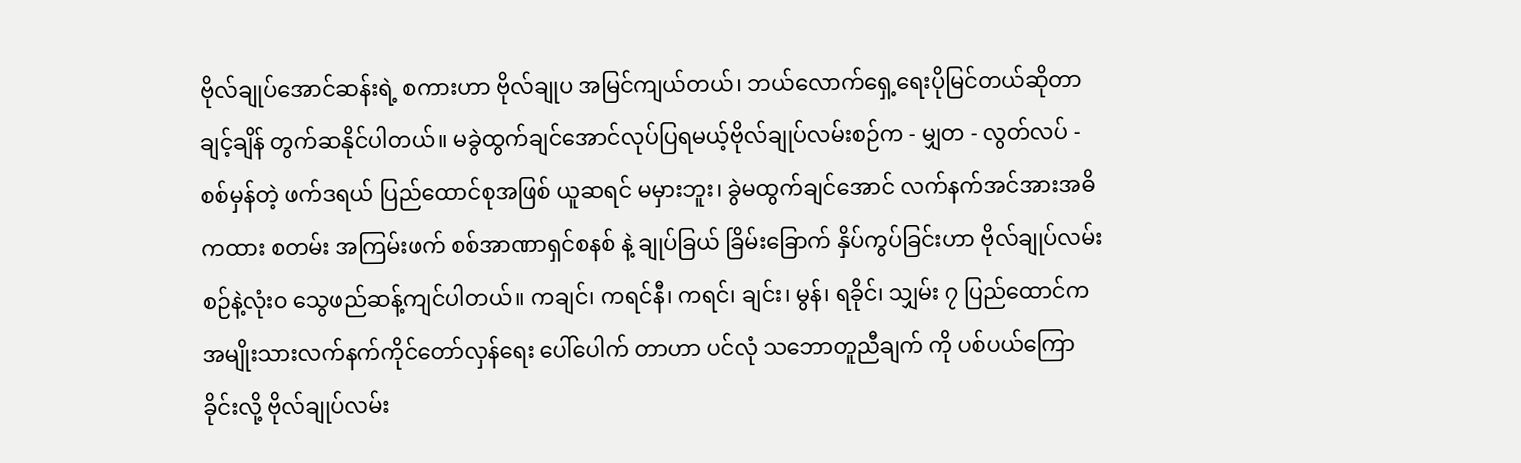ဗိုလ်ချုပ်အောင်ဆန်းရဲ့ စကားဟာ ဗိုလ်ချုပ အမြင်ကျယ်တယ်၊ ဘယ်လောက်ရှေ့ရေးပိုမြင်တယ်ဆိုတာချင့်ချိန် တွက်ဆနိုင်ပါတယ်။ မခွဲထွက်ချင်အောင်လုပ်ပြရမယ့်ဗိုလ်ချုပ်လမ်းစဉ်က - မျှတ - လွတ်လပ် - စစ်မှန်တဲ့ ဖက်ဒရယ် ပြည်ထောင်စုအဖြစ် ယူဆရင် မမှားဘူး၊ ခွဲမထွက်ချင်အောင် လက်နက်အင်အားအဓိကထား စတမ်း အကြမ်းဖက် စစ်အာဏာရှင်စနစ် နဲ့ ချုပ်ခြယ် ခြိမ်းခြောက် နှိပ်ကွပ်ခြင်းဟာ ဗိုလ်ချုပ်လမ်းစဉ်နဲ့လုံး၀ သွေဖည်ဆန့်ကျင်ပါတယ်။ ကချင်၊ ကရင်နီ၊ ကရင်၊ ချင်း၊ မွန်၊ ရခိုင်၊ သျှမ်း ၇ ပြည်ထောင်က အမျိုးသားလက်နက်ကိုင်တော်လှန်ရေး ပေါ်ပေါက် တာဟာ ပင်လုံ သဘောတူညီချက် ကို ပစ်ပယ်ကြောခိုင်းလို့ ဗိုလ်ချုပ်လမ်း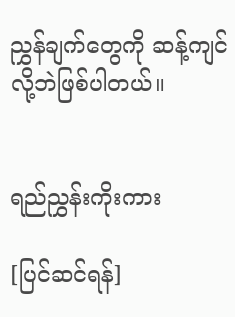ညွှန်ချက်တွေကို ဆန့်ကျင်လို့ဘဲဖြစ်ပါတယ်။


ရည်ညွှန်းကိုးကား

[ပြင်ဆင်ရန်]